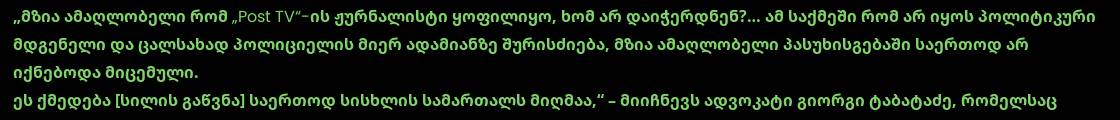„მზია ამაღლობელი რომ „Post TV“-ის ჟურნალისტი ყოფილიყო, ხომ არ დაიჭერდნენ?… ამ საქმეში რომ არ იყოს პოლიტიკური მდგენელი და ცალსახად პოლიციელის მიერ ადამიანზე შურისძიება, მზია ამაღლობელი პასუხისგებაში საერთოდ არ იქნებოდა მიცემული.
ეს ქმედება [სილის გაწვნა] საერთოდ სისხლის სამართალს მიღმაა,“ – მიიჩნევს ადვოკატი გიორგი ტაბატაძე, რომელსაც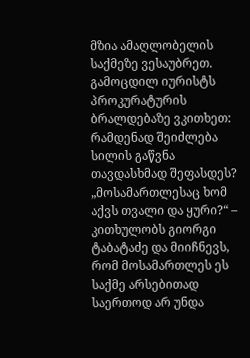მზია ამაღლობელის საქმეზე ვესაუბრეთ. გამოცდილ იურისტს პროკურატურის ბრალდებაზე ვკითხეთ: რამდენად შეიძლება სილის გაწვნა თავდასხმად შეფასდეს?
„მოსამართლესაც ხომ აქვს თვალი და ყური?“ – კითხულობს გიორგი ტაბატაძე და მიიჩნევს, რომ მოსამართლეს ეს საქმე არსებითად საერთოდ არ უნდა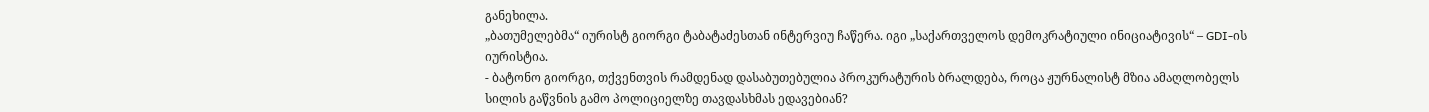განეხილა.
„ბათუმელებმა“ იურისტ გიორგი ტაბატაძესთან ინტერვიუ ჩაწერა. იგი „საქართველოს დემოკრატიული ინიციატივის“ – GDI-ის იურისტია.
- ბატონო გიორგი, თქვენთვის რამდენად დასაბუთებულია პროკურატურის ბრალდება, როცა ჟურნალისტ მზია ამაღლობელს სილის გაწვნის გამო პოლიციელზე თავდასხმას ედავებიან?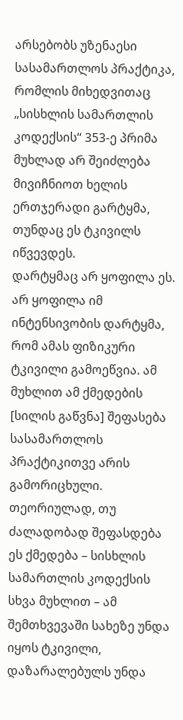არსებობს უზენაესი სასამართლოს პრაქტიკა, რომლის მიხედვითაც „სისხლის სამართლის კოდექსის“ 353-ე პრიმა მუხლად არ შეიძლება მივიჩნიოთ ხელის ერთჯერადი გარტყმა, თუნდაც ეს ტკივილს იწვევდეს.
დარტყმაც არ ყოფილა ეს. არ ყოფილა იმ ინტენსივობის დარტყმა, რომ ამას ფიზიკური ტკივილი გამოეწვია. ამ მუხლით ამ ქმედების [სილის გაწვნა] შეფასება სასამართლოს პრაქტიკითვე არის გამორიცხული.
თეორიულად, თუ ძალადობად შეფასდება ეს ქმედება – სისხლის სამართლის კოდექსის სხვა მუხლით – ამ შემთხვევაში სახეზე უნდა იყოს ტკივილი, დაზარალებულს უნდა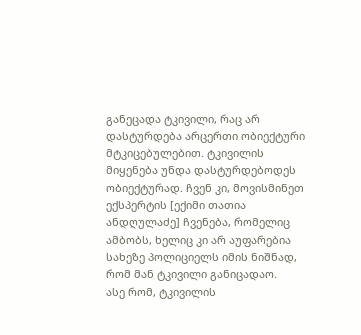განეცადა ტკივილი, რაც არ დასტურდება არცერთი ობიექტური მტკიცებულებით. ტკივილის მიყენება უნდა დასტურდებოდეს ობიექტურად. ჩვენ კი, მოვისმინეთ ექსპერტის [ექიმი თათია ანდღულაძე] ჩვენება, რომელიც ამბობს, ხელიც კი არ აუფარებია სახეზე პოლიციელს იმის ნიშნად, რომ მან ტკივილი განიცადაო.
ასე რომ, ტკივილის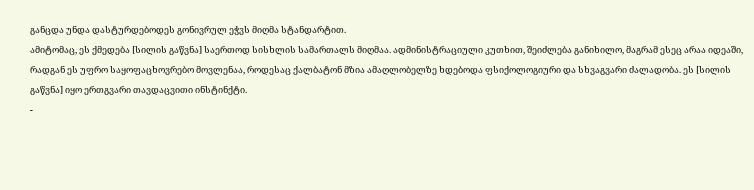განცდა უნდა დასტურდებოდეს გონივრულ ეჭვს მიღმა სტანდარტით.
ამიტომაც, ეს ქმედება [სილის გაწვნა] საერთოდ სისხლის სამართალს მიღმაა. ადმინისტრაციული კუთხით, შეიძლება განიხილო, მაგრამ ესეც არაა იდეაში, რადგან ეს უფრო საყოფაცხოვრებო მოვლენაა, როდესაც ქალბატონ მზია ამაღლობელზე ხდებოდა ფსიქოლოგიური და სხვაგვარი ძალადობა. ეს [სილის გაწვნა] იყო ერთგვარი თავდაცვითი ინსტინქტი.
-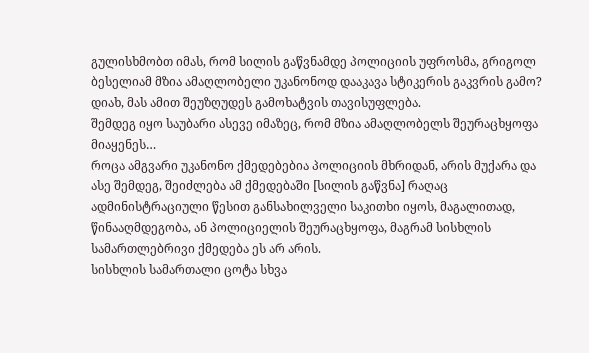გულისხმობთ იმას, რომ სილის გაწვნამდე პოლიციის უფროსმა, გრიგოლ ბესელიამ მზია ამაღლობელი უკანონოდ დააკავა სტიკერის გაკვრის გამო?
დიახ, მას ამით შეუზღუდეს გამოხატვის თავისუფლება.
შემდეგ იყო საუბარი ასევე იმაზეც, რომ მზია ამაღლობელს შეურაცხყოფა მიაყენეს…
როცა ამგვარი უკანონო ქმედებებია პოლიციის მხრიდან, არის მუქარა და ასე შემდეგ, შეიძლება ამ ქმედებაში [სილის გაწვნა] რაღაც ადმინისტრაციული წესით განსახილველი საკითხი იყოს, მაგალითად, წინააღმდეგობა, ან პოლიციელის შეურაცხყოფა, მაგრამ სისხლის სამართლებრივი ქმედება ეს არ არის.
სისხლის სამართალი ცოტა სხვა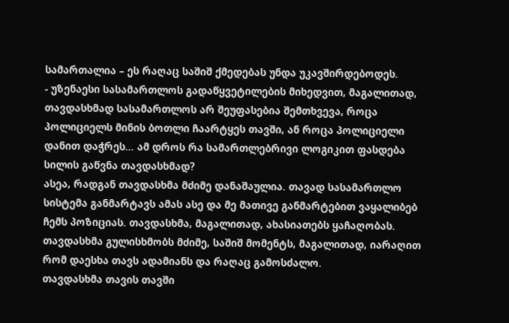სამართალია – ეს რაღაც საშიშ ქმედებას უნდა უკავშირდებოდეს.
- უზენაესი სასამართლოს გადაწყვეტილების მიხედვით, მაგალითად, თავდასხმად სასამართლოს არ შეუფასებია შემთხვევა, როცა პოლიციელს მინის ბოთლი ჩაარტყეს თავში, ან როცა პოლიციელი დანით დაჭრეს… ამ დროს რა სამართლებრივი ლოგიკით ფასდება სილის გაწვნა თავდასხმად?
ასეა, რადგან თავდასხმა მძიმე დანაშაულია. თავად სასამართლო სისტემა განმარტავს ამას ასე და მე მათივე განმარტებით ვაყალიბებ ჩემს პოზიციას. თავდასხმა, მაგალითად, ახასიათებს ყაჩაღობას. თავდასხმა გულისხმობს მძიმე, საშიშ მომენტს, მაგალითად, იარაღით რომ დაესხა თავს ადამიანს და რაღაც გამოსძალო.
თავდასხმა თავის თავში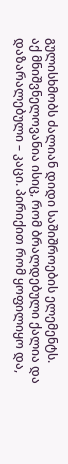გულისხმობს ძალიან დიდი საშიშროების ელემენტს.
აქ მნიშვნელოვანია ისიც, რომ ბრალდებული ქალია და დაზარალებული – კაცი. პირიქით რომ ყოფილიყო და,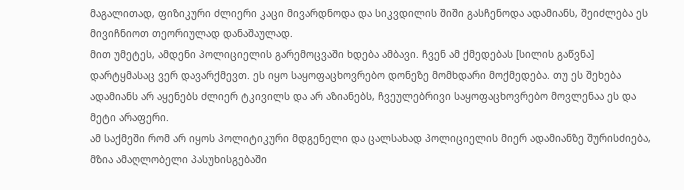მაგალითად, ფიზიკური ძლიერი კაცი მივარდნოდა და სიკვდილის შიში გასჩენოდა ადამიანს, შეიძლება ეს მივიჩნიოთ თეორიულად დანაშაულად.
მით უმეტეს, ამდენი პოლიციელის გარემოცვაში ხდება ამბავი. ჩვენ ამ ქმედებას [სილის გაწვნა] დარტყმასაც ვერ დავარქმევთ. ეს იყო საყოფაცხოვრებო დონეზე მომხდარი მოქმედება. თუ ეს შეხება ადამიანს არ აყენებს ძლიერ ტკივილს და არ აზიანებს, ჩვეულებრივი საყოფაცხოვრებო მოვლენაა ეს და მეტი არაფერი.
ამ საქმეში რომ არ იყოს პოლიტიკური მდგენელი და ცალსახად პოლიციელის მიერ ადამიანზე შურისძიება, მზია ამაღლობელი პასუხისგებაში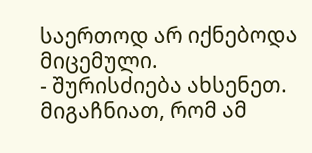საერთოდ არ იქნებოდა მიცემული.
- შურისძიება ახსენეთ. მიგაჩნიათ, რომ ამ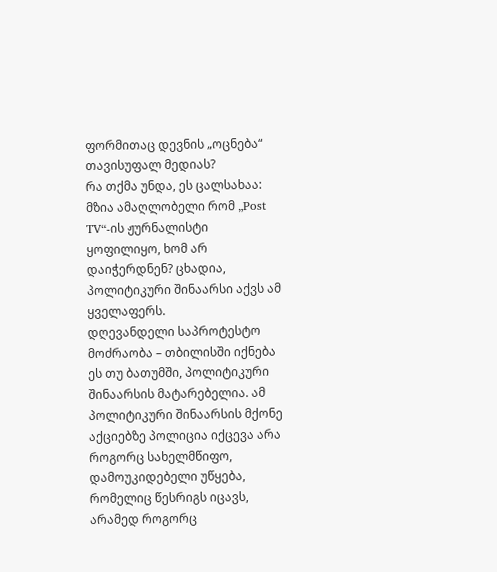ფორმითაც დევნის „ოცნება“ თავისუფალ მედიას?
რა თქმა უნდა, ეს ცალსახაა: მზია ამაღლობელი რომ „Post TV“-ის ჟურნალისტი ყოფილიყო, ხომ არ დაიჭერდნენ? ცხადია, პოლიტიკური შინაარსი აქვს ამ ყველაფერს.
დღევანდელი საპროტესტო მოძრაობა – თბილისში იქნება ეს თუ ბათუმში, პოლიტიკური შინაარსის მატარებელია. ამ პოლიტიკური შინაარსის მქონე აქციებზე პოლიცია იქცევა არა როგორც სახელმწიფო, დამოუკიდებელი უწყება, რომელიც წესრიგს იცავს, არამედ როგორც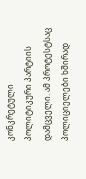კონკრეტული პოლიტიკური პარტიის დამცველი. ამ პროტესტსაც პოლიციელები ხშირად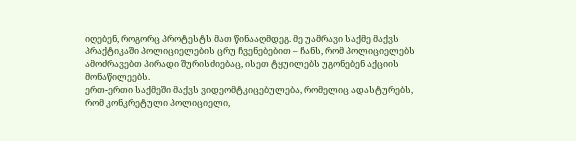იღებენ, როგორც პროტესტს მათ წინააღმდეგ. მე უამრავი საქმე მაქვს პრაქტიკაში პოლიციელების ცრუ ჩვენებებით – ჩანს, რომ პოლიციელებს ამოძრავებთ პირადი შურისძიებაც, ისეთ ტყუილებს უგონებენ აქციის მონაწილეებს.
ერთ-ერთი საქმეში მაქვს ვიდეომტკიცებულება, რომელიც ადასტურებს, რომ კონკრეტული პოლიციელი,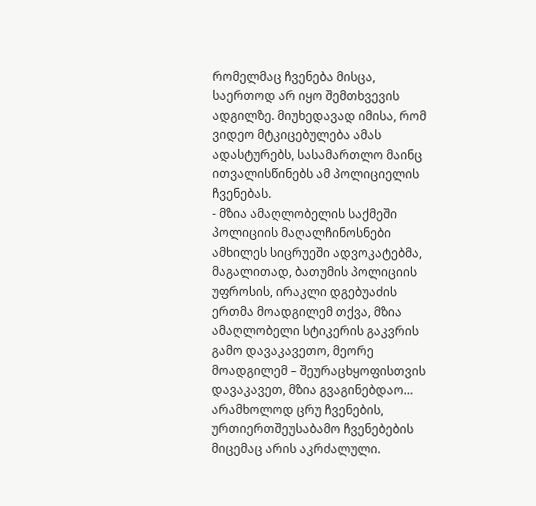რომელმაც ჩვენება მისცა, საერთოდ არ იყო შემთხვევის ადგილზე. მიუხედავად იმისა, რომ ვიდეო მტკიცებულება ამას ადასტურებს, სასამართლო მაინც ითვალისწინებს ამ პოლიციელის ჩვენებას.
- მზია ამაღლობელის საქმეში პოლიციის მაღალჩინოსნები ამხილეს სიცრუეში ადვოკატებმა, მაგალითად, ბათუმის პოლიციის უფროსის, ირაკლი დგებუაძის ერთმა მოადგილემ თქვა, მზია ამაღლობელი სტიკერის გაკვრის გამო დავაკავეთო, მეორე მოადგილემ – შეურაცხყოფისთვის დავაკავეთ, მზია გვაგინებდაო…
არამხოლოდ ცრუ ჩვენების, ურთიერთშეუსაბამო ჩვენებების მიცემაც არის აკრძალული.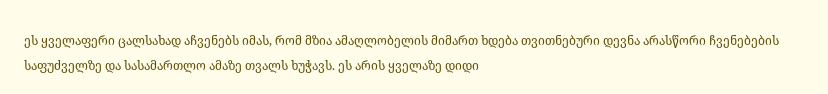ეს ყველაფერი ცალსახად აჩვენებს იმას, რომ მზია ამაღლობელის მიმართ ხდება თვითნებური დევნა არასწორი ჩვენებების საფუძველზე და სასამართლო ამაზე თვალს ხუჭავს. ეს არის ყველაზე დიდი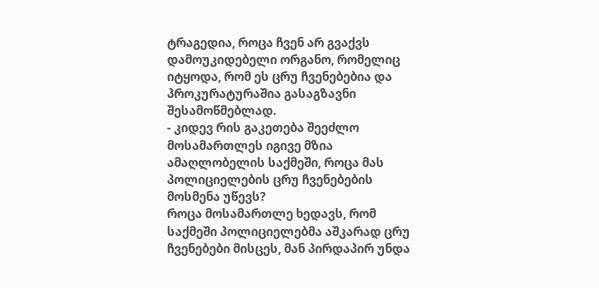ტრაგედია, როცა ჩვენ არ გვაქვს დამოუკიდებელი ორგანო, რომელიც იტყოდა, რომ ეს ცრუ ჩვენებებია და პროკურატურაშია გასაგზავნი შესამოწმებლად.
- კიდევ რის გაკეთება შეეძლო მოსამართლეს იგივე მზია ამაღლობელის საქმეში, როცა მას პოლიციელების ცრუ ჩვენებების მოსმენა უწევს?
როცა მოსამართლე ხედავს, რომ საქმეში პოლიციელებმა აშკარად ცრუ ჩვენებები მისცეს, მან პირდაპირ უნდა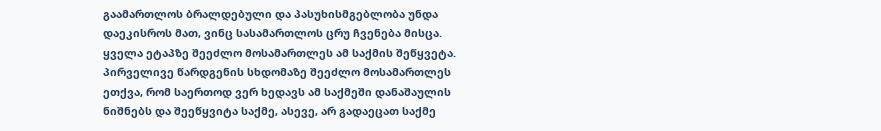გაამართლოს ბრალდებული და პასუხისმგებლობა უნდა დაეკისროს მათ, ვინც სასამართლოს ცრუ ჩვენება მისცა.
ყველა ეტაპზე შეეძლო მოსამართლეს ამ საქმის შეწყვეტა. პირველივე წარდგენის სხდომაზე შეეძლო მოსამართლეს ეთქვა, რომ საერთოდ ვერ ხედავს ამ საქმეში დანაშაულის ნიშნებს და შეეწყვიტა საქმე, ასევე, არ გადაეცათ საქმე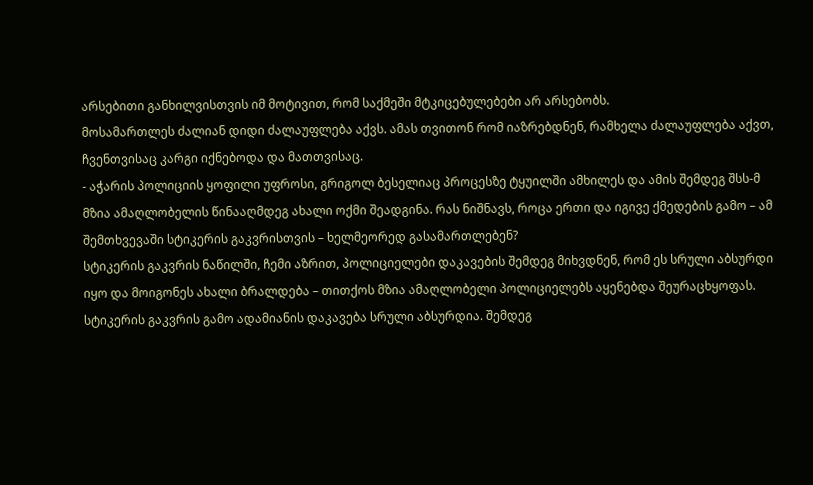არსებითი განხილვისთვის იმ მოტივით, რომ საქმეში მტკიცებულებები არ არსებობს.
მოსამართლეს ძალიან დიდი ძალაუფლება აქვს. ამას თვითონ რომ იაზრებდნენ, რამხელა ძალაუფლება აქვთ, ჩვენთვისაც კარგი იქნებოდა და მათთვისაც.
- აჭარის პოლიციის ყოფილი უფროსი, გრიგოლ ბესელიაც პროცესზე ტყუილში ამხილეს და ამის შემდეგ შსს-მ მზია ამაღლობელის წინააღმდეგ ახალი ოქმი შეადგინა. რას ნიშნავს, როცა ერთი და იგივე ქმედების გამო – ამ შემთხვევაში სტიკერის გაკვრისთვის – ხელმეორედ გასამართლებენ?
სტიკერის გაკვრის ნაწილში, ჩემი აზრით, პოლიციელები დაკავების შემდეგ მიხვდნენ, რომ ეს სრული აბსურდი იყო და მოიგონეს ახალი ბრალდება – თითქოს მზია ამაღლობელი პოლიციელებს აყენებდა შეურაცხყოფას. სტიკერის გაკვრის გამო ადამიანის დაკავება სრული აბსურდია. შემდეგ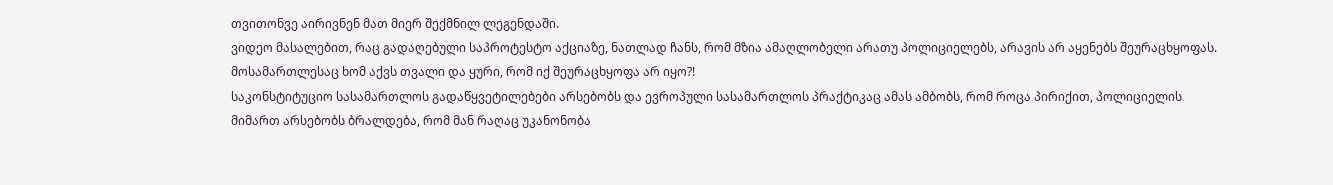თვითონვე აირივნენ მათ მიერ შექმნილ ლეგენდაში.
ვიდეო მასალებით, რაც გადაღებული საპროტესტო აქციაზე, ნათლად ჩანს, რომ მზია ამაღლობელი არათუ პოლიციელებს, არავის არ აყენებს შეურაცხყოფას. მოსამართლესაც ხომ აქვს თვალი და ყური, რომ იქ შეურაცხყოფა არ იყო?!
საკონსტიტუციო სასამართლოს გადაწყვეტილებები არსებობს და ევროპული სასამართლოს პრაქტიკაც ამას ამბობს, რომ როცა პირიქით, პოლიციელის მიმართ არსებობს ბრალდება, რომ მან რაღაც უკანონობა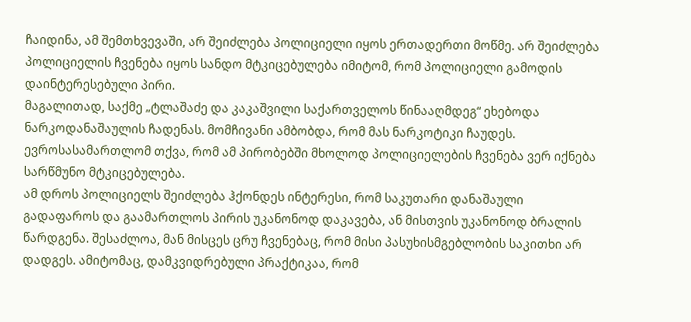ჩაიდინა, ამ შემთხვევაში, არ შეიძლება პოლიციელი იყოს ერთადერთი მოწმე. არ შეიძლება პოლიციელის ჩვენება იყოს სანდო მტკიცებულება იმიტომ, რომ პოლიციელი გამოდის დაინტერესებული პირი.
მაგალითად, საქმე „ტლაშაძე და კაკაშვილი საქართველოს წინააღმდეგ“ ეხებოდა ნარკოდანაშაულის ჩადენას. მომჩივანი ამბობდა, რომ მას ნარკოტიკი ჩაუდეს. ევროსასამართლომ თქვა, რომ ამ პირობებში მხოლოდ პოლიციელების ჩვენება ვერ იქნება სარწმუნო მტკიცებულება.
ამ დროს პოლიციელს შეიძლება ჰქონდეს ინტერესი, რომ საკუთარი დანაშაული გადაფაროს და გაამართლოს პირის უკანონოდ დაკავება, ან მისთვის უკანონოდ ბრალის წარდგენა. შესაძლოა, მან მისცეს ცრუ ჩვენებაც, რომ მისი პასუხისმგებლობის საკითხი არ დადგეს. ამიტომაც, დამკვიდრებული პრაქტიკაა, რომ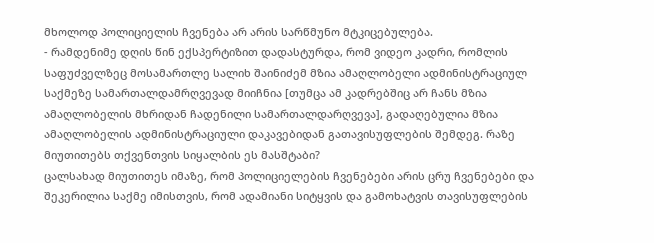მხოლოდ პოლიციელის ჩვენება არ არის სარწმუნო მტკიცებულება.
- რამდენიმე დღის წინ ექსპერტიზით დადასტურდა, რომ ვიდეო კადრი, რომლის საფუძველზეც მოსამართლე სალიხ შაინიძემ მზია ამაღლობელი ადმინისტრაციულ საქმეზე სამართალდამრღვევად მიიჩნია [თუმცა ამ კადრებშიც არ ჩანს მზია ამაღლობელის მხრიდან ჩადენილი სამართალდარღვევა], გადაღებულია მზია ამაღლობელის ადმინისტრაციული დაკავებიდან გათავისუფლების შემდეგ. რაზე მიუთითებს თქვენთვის სიყალბის ეს მასშტაბი?
ცალსახად მიუთითეს იმაზე, რომ პოლიციელების ჩვენებები არის ცრუ ჩვენებები და შეკერილია საქმე იმისთვის, რომ ადამიანი სიტყვის და გამოხატვის თავისუფლების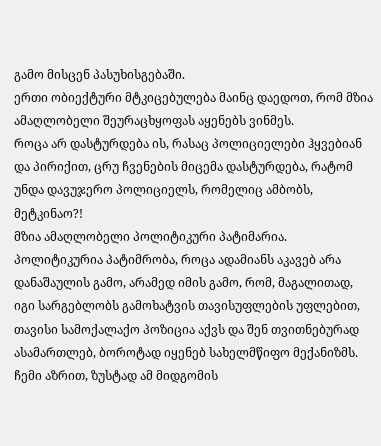გამო მისცენ პასუხისგებაში.
ერთი ობიექტური მტკიცებულება მაინც დაედოთ, რომ მზია ამაღლობელი შეურაცხყოფას აყენებს ვინმეს.
როცა არ დასტურდება ის, რასაც პოლიციელები ჰყვებიან და პირიქით, ცრუ ჩვენების მიცემა დასტურდება, რატომ უნდა დავუჯერო პოლიციელს, რომელიც ამბობს, მეტკინაო?!
მზია ამაღლობელი პოლიტიკური პატიმარია. პოლიტიკურია პატიმრობა, როცა ადამიანს აკავებ არა დანაშაულის გამო, არამედ იმის გამო, რომ, მაგალითად, იგი სარგებლობს გამოხატვის თავისუფლების უფლებით, თავისი სამოქალაქო პოზიცია აქვს და შენ თვითნებურად ასამართლებ, ბოროტად იყენებ სახელმწიფო მექანიზმს.
ჩემი აზრით, ზუსტად ამ მიდგომის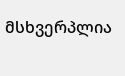მსხვერპლია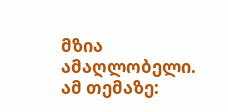მზია ამაღლობელი.
ამ თემაზე: